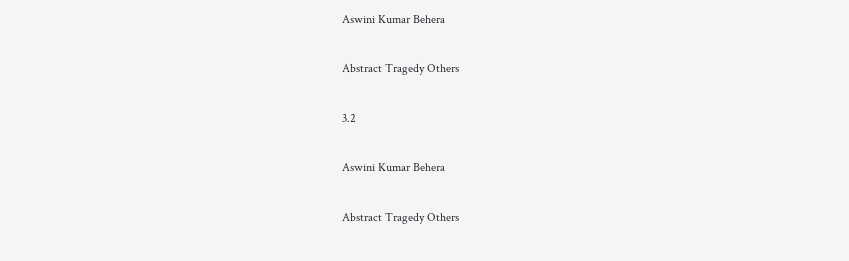Aswini Kumar Behera

Abstract Tragedy Others

3.2

Aswini Kumar Behera

Abstract Tragedy Others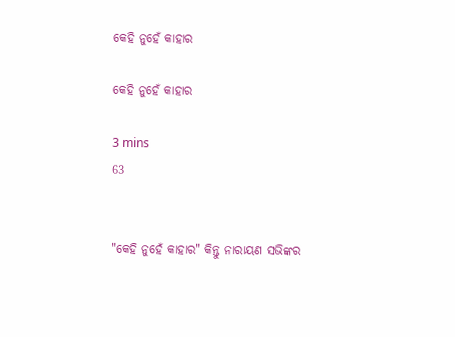କେହି ନୁହେଁ କାହାର

କେହି ନୁହେଁ କାହାର

3 mins
63


"କେହି ନୁହେଁ କାହାର" କିନ୍ତୁ ନାରାୟଣ ସଭିଙ୍କର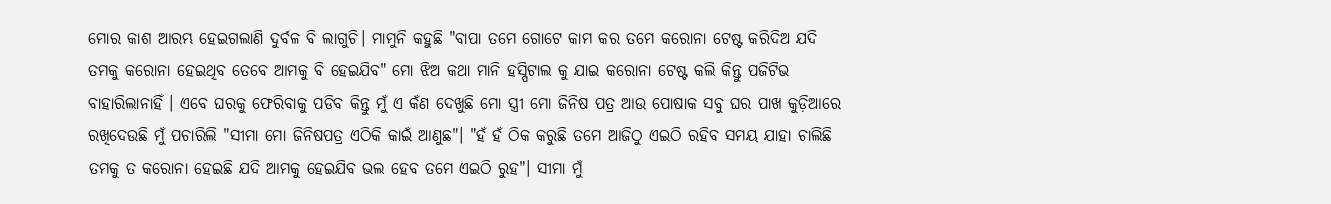ମୋର କାଶ ଆରମ୍ଭ ହେଇଗଲାଣି ଦୁର୍ବଳ ବି ଲାଗୁଚି। ମାମୁନି କହୁଛି "ବାପା ତମେ ଗୋଟେ କାମ କର ତମେ କରୋନା ଟେଷ୍ଟ କରିଦିଅ ଯଦି ତମକୁ କରୋନା ହେଇଥିବ ତେବେ ଆମକୁ ବି ହେଇଯିବ" ମୋ ଝିଅ କଥା ମାନି ହସ୍ପିଟାଲ କୁ ଯାଇ କରୋନା ଟେଷ୍ଟ କଲି କିନ୍ତୁ ପଜିଟିଭ ବାହାରିଲାନାହିଁ । ଏବେ ଘରକୁ ଫେରିବାକୁ ପଡିବ କିନ୍ତୁ ମୁଁ ଏ କଁଣ ଦେଖୁଛି ମୋ ସ୍ତ୍ରୀ ମୋ ଜିନିଷ ପତ୍ର ଆଉ ପୋଷାକ ସବୁ ଘର ପାଖ କୁଡ଼ିଆରେ ରଖିଦେଉଛି ମୁଁ ପଚାରିଲି "ସୀମା ମୋ ଜିନିଷପତ୍ର ଏଠିକି କାଇଁ ଆଣୁଛ"। "ହଁ ହଁ ଠିକ କରୁଛି ତମେ ଆଜିଠୁ ଏଇଠି ରହିବ ସମୟ ଯାହା ଚାଲିଛି ତମକୁ ତ କରୋନା ହେଇଛି ଯଦି ଆମକୁ ହେଇଯିବ ଭଲ ହେବ ତମେ ଏଇଠି ରୁହ"। ସୀମା ମୁଁ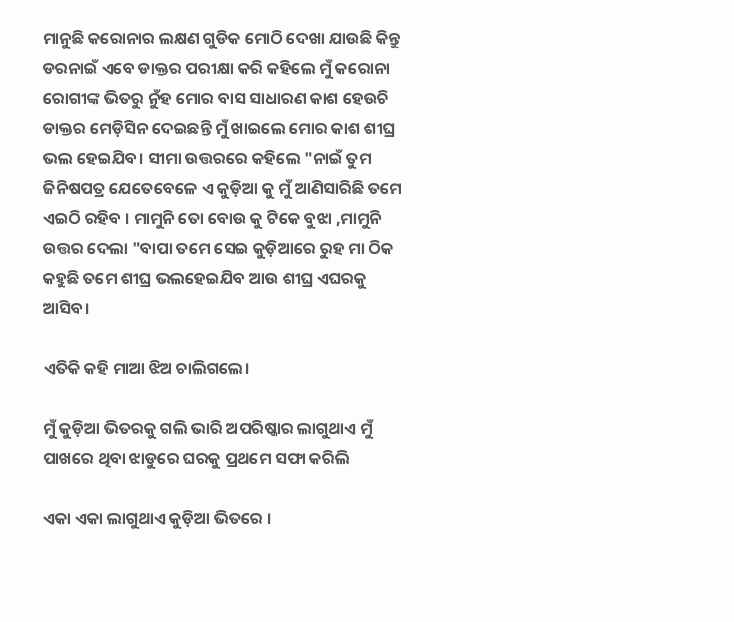ମାନୁଛି କରୋନାର ଲକ୍ଷଣ ଗୁଡିକ ମୋଠି ଦେଖା ଯାଉଛି କିନ୍ତୁ ଡରନାଇଁ ଏବେ ଡାକ୍ତର ପରୀକ୍ଷା କରି କହିଲେ ମୁଁ କରୋନା ରୋଗୀଙ୍କ ଭିତରୁ ନୁଁହ ମୋର ବାସ ସାଧାରଣ କାଶ ହେଉଚି ଡାକ୍ତର ମେଡ଼ିସିନ ଦେଇଛନ୍ତି ମୁଁ ଖାଇଲେ ମୋର କାଶ ଶୀଘ୍ର ଭଲ ହେଇଯିବ। ସୀମା ଉତ୍ତରରେ କହିଲେ "ନାଇଁ ତୁମ ଜିନିଷପତ୍ର ଯେତେବେଳେ ଏ କୁଡ଼ିଆ କୁ ମୁଁ ଆଣିସାରିଛି ତମେ ଏଇଠି ରହିବ । ମାମୁନି ତୋ ବୋଉ କୁ ଟିକେ ବୁଝା ,ମାମୁନି ଉତ୍ତର ଦେଲା "ବାପା ତମେ ସେଇ କୁଡ଼ିଆରେ ରୁହ ମା ଠିକ କହୁଛି ତମେ ଶୀଘ୍ର ଭଲହେଇଯିବ ଆଉ ଶୀଘ୍ର ଏଘରକୁ ଆସିବ।

ଏତିକି କହି ମାଆ ଝିଅ ଚାଲିଗଲେ।

ମୁଁ କୁଡ଼ିଆ ଭିତରକୁ ଗଲି ଭାରି ଅପରିଷ୍କାର ଲାଗୁଥାଏ ମୁଁ ପାଖରେ ଥିବା ଝାଡୁରେ ଘରକୁ ପ୍ରଥମେ ସଫା କରିଲି

ଏକା ଏକା ଲାଗୁଥାଏ କୁଡ଼ିଆ ଭିତରେ ।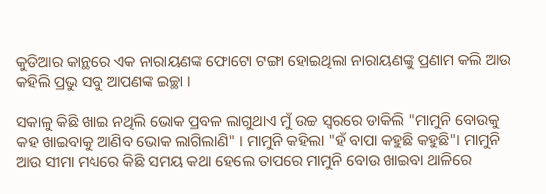କୁଡିଆର କାନ୍ଥରେ ଏକ ନାରାୟଣଙ୍କ ଫୋଟୋ ଟଙ୍ଗା ହୋଇଥିଲା ନାରାୟଣଙ୍କୁ ପ୍ରଣାମ କଲି ଆଉ କହିଲି ପ୍ରଭୁ ସବୁ ଆପଣଙ୍କ ଇଚ୍ଛା ।

ସକାଳୁ କିଛି ଖାଇ ନଥିଲି ଭୋକ ପ୍ରବଳ ଲାଗୁଥାଏ ମୁଁ ଉଚ୍ଚ ସ୍ୱରରେ ଡାକିଲି "ମାମୁନି ବୋଉକୁ କହ ଖାଇବାକୁ ଆଣିବ ଭୋକ ଲାଗିଲାଣି" । ମାମୁନି କହିଲା "ହଁ ବାପା କହୁଛି କହୁଛି"। ମାମୁନି ଆଉ ସୀମା ମଧ୍ୟରେ କିଛି ସମୟ କଥା ହେଲେ ତାପରେ ମାମୁନି ବୋଉ ଖାଇବା ଥାଳିରେ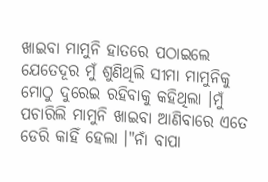ଖାଇବା ମାମୁନି ହାତରେ ପଠାଇଲେ ଯେତେଦୂର ମୁଁ ଶୁଣିଥିଲି ସୀମା ମାମୁନିକୁ ମୋଠୁ ଦୁରେଇ ରହିବାକୁ କହିଥିଲା ।ମୁଁ ପଚାରିଲି ମାମୁନି ଖାଇବା ଆଣିବାରେ ଏତେ ଡେରି କାହିଁ ହେଲା ।"ନାଁ ବାପା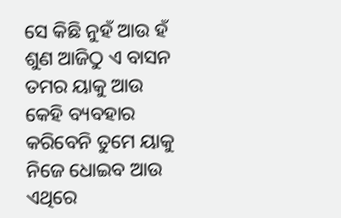ସେ କିଛି ନୁହଁ ଆଉ ହଁ ଶୁଣ ଆଜିଠୁ ଏ ବାସନ ତମର ୟାକୁ ଆଉ କେହି ବ୍ୟବହାର କରିବେନି ତୁମେ ୟାକୁ ନିଜେ ଧୋଇବ ଆଉ ଏଥିରେ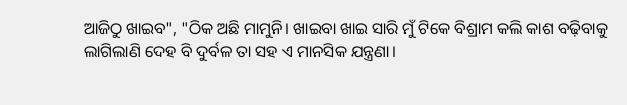ଆଜିଠୁ ଖାଇବ", "ଠିକ ଅଛି ମାମୁନି। ଖାଇବା ଖାଇ ସାରି ମୁଁ ଟିକେ ବିଶ୍ରାମ କଲି କାଶ ବଢ଼ିବାକୁ ଲାଗିଲାଣି ଦେହ ବି ଦୁର୍ବଳ ତା ସହ ଏ ମାନସିକ ଯନ୍ତ୍ରଣା।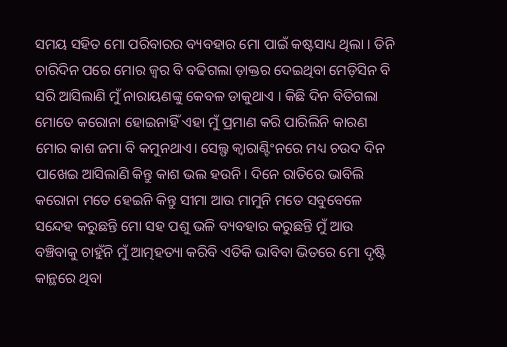ସମୟ ସହିତ ମୋ ପରିବାରର ବ୍ୟବହାର ମୋ ପାଇଁ କଷ୍ଟସାଧ୍ୟ ଥିଲା । ତିନି ଚାରିଦିନ ପରେ ମୋର ଜ୍ଵର ବି ବଢିଗଲା ଡ଼ାକ୍ତର ଦେଇଥିବା ମେଡ଼ିସିନ ବି ସରି ଆସିଲାଣି ମୁଁ ନାରାୟଣଙ୍କୁ କେବଳ ଡାକୁଥାଏ । କିଛି ଦିନ ବିତିଗଲା ମୋତେ କରୋନା ହୋଇନାହିଁ ଏହା ମୁଁ ପ୍ରମାଣ କରି ପାରିଲିନି କାରଣ ମୋର କାଶ ଜମା ବି କମୁନଥାଏ। ସେଲ୍ଫ କ୍ବାରାଣ୍ଟିଂନରେ ମଧ୍ୟ ଚଉଦ ଦିନ ପାଖେଇ ଆସିଲାଣି କିନ୍ତୁ କାଶ ଭଲ ହଉନି। ଦିନେ ରାତିରେ ଭାବିଲି କରୋନା ମତେ ହେଇନି କିନ୍ତୁ ସୀମା ଆଉ ମାମୁନି ମତେ ସବୁବେଳେ ସନ୍ଦେହ କରୁଛନ୍ତି ମୋ ସହ ପଶୁ ଭଳି ବ୍ୟବହାର କରୁଛନ୍ତି ମୁଁ ଆଉ ବଞ୍ଚିବାକୁ ଚାହୁଁନି ମୁଁ ଆତ୍ମହତ୍ୟା କରିବି ଏତିକି ଭାବିବା ଭିତରେ ମୋ ଦୃଷ୍ଟି କାନ୍ଥରେ ଥିବା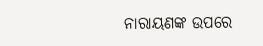ନାରାୟଣଙ୍କ ଉପରେ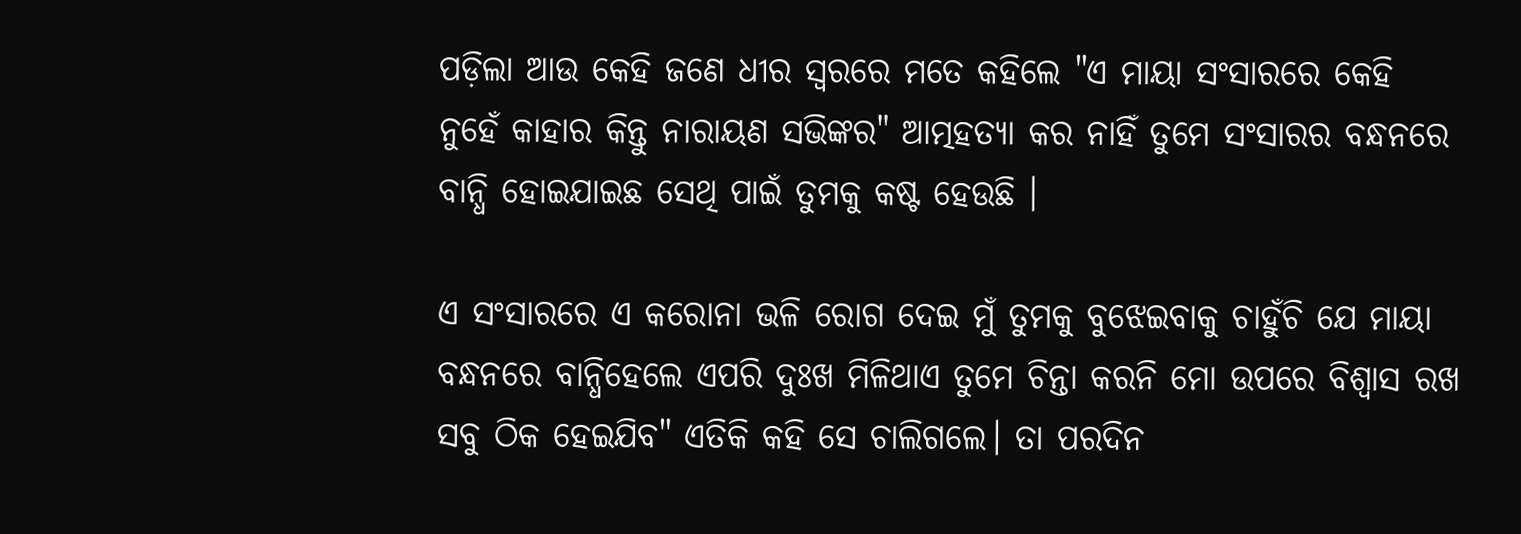ପଡ଼ିଲା ଆଉ କେହି ଜଣେ ଧୀର ସ୍ୱରରେ ମତେ କହିଲେ "ଏ ମାୟା ସଂସାରରେ କେହି ନୁହେଁ କାହାର କିନ୍ତୁ ନାରାୟଣ ସଭିଙ୍କର" ଆତ୍ମହତ୍ୟା କର ନାହିଁ ତୁମେ ସଂସାରର ବନ୍ଧନରେ ବାନ୍ଧି ହୋଇଯାଇଛ ସେଥି ପାଇଁ ତୁମକୁ କଷ୍ଟ ହେଉଛି ।

ଏ ସଂସାରରେ ଏ କରୋନା ଭଳି ରୋଗ ଦେଇ ମୁଁ ତୁମକୁ ବୁଝେଇବାକୁ ଚାହୁଁଚି ଯେ ମାୟା ବନ୍ଧନରେ ବାନ୍ଧିହେଲେ ଏପରି ଦୁଃଖ ମିଳିଥାଏ ତୁମେ ଚିନ୍ତା କରନି ମୋ ଉପରେ ବିଶ୍ୱାସ ରଖ ସବୁ ଠିକ ହେଇଯିବ" ଏତିକି କହି ସେ ଚାଲିଗଲେ। ତା ପରଦିନ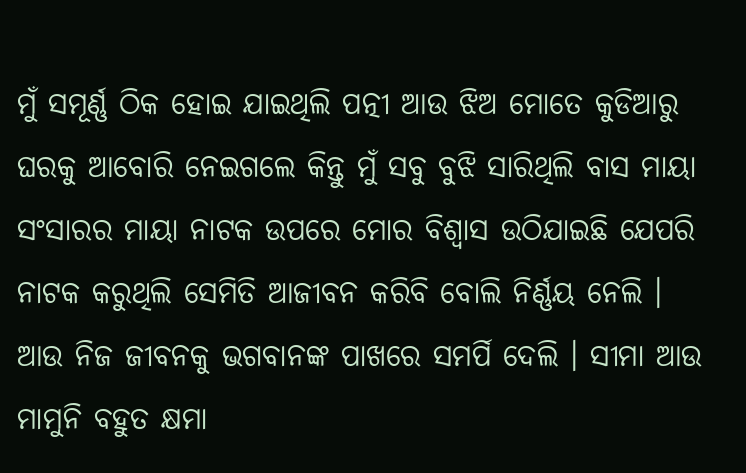ମୁଁ ସମୂର୍ଣ୍ଣ ଠିକ ହୋଇ ଯାଇଥିଲି ପତ୍ନୀ ଆଉ ଝିଅ ମୋତେ କୁଡିଆରୁ ଘରକୁ ଆବୋରି ନେଇଗଲେ କିନ୍ତୁ ମୁଁ ସବୁ ବୁଝି ସାରିଥିଲି ବାସ ମାୟା ସଂସାରର ମାୟା ନାଟକ ଉପରେ ମୋର ବିଶ୍ୱାସ ଉଠିଯାଇଛି ଯେପରି ନାଟକ କରୁଥିଲି ସେମିତି ଆଜୀବନ କରିବି ବୋଲି ନିର୍ଣ୍ଣୟ ନେଲି । ଆଉ ନିଜ ଜୀବନକୁ ଭଗବାନଙ୍କ ପାଖରେ ସମର୍ପି ଦେଲି । ସୀମା ଆଉ ମାମୁନି ବହୁତ କ୍ଷମା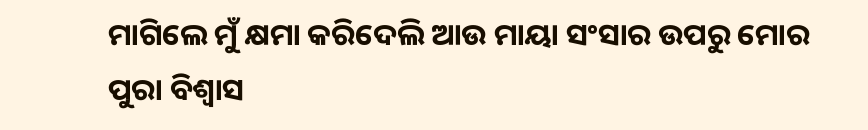ମାଗିଲେ ମୁଁ କ୍ଷମା କରିଦେଲି ଆଉ ମାୟା ସଂସାର ଉପରୁ ମୋର ପୁରା ବିଶ୍ୱାସ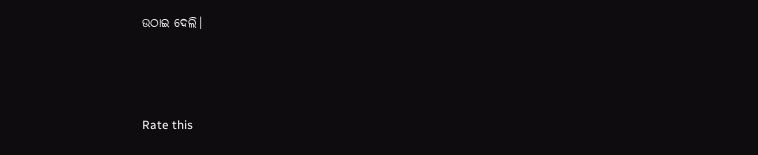ଉଠାଇ ଦେଲି।



Rate this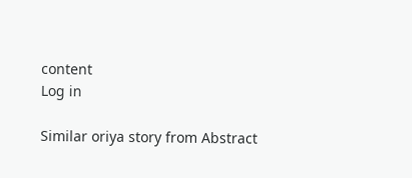content
Log in

Similar oriya story from Abstract